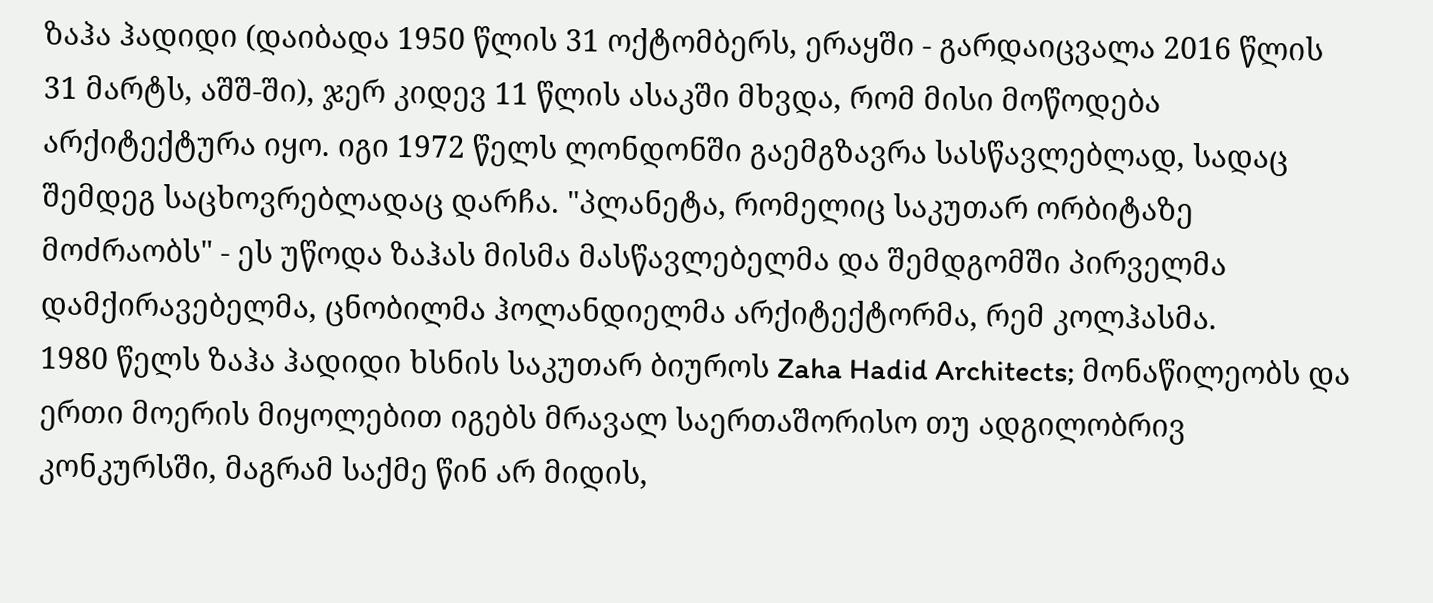ზაჰა ჰადიდი (დაიბადა 1950 წლის 31 ოქტომბერს, ერაყში - გარდაიცვალა 2016 წლის 31 მარტს, აშშ-ში), ჯერ კიდევ 11 წლის ასაკში მხვდა, რომ მისი მოწოდება არქიტექტურა იყო. იგი 1972 წელს ლონდონში გაემგზავრა სასწავლებლად, სადაც შემდეგ საცხოვრებლადაც დარჩა. "პლანეტა, რომელიც საკუთარ ორბიტაზე მოძრაობს" - ეს უწოდა ზაჰას მისმა მასწავლებელმა და შემდგომში პირველმა დამქირავებელმა, ცნობილმა ჰოლანდიელმა არქიტექტორმა, რემ კოლჰასმა.
1980 წელს ზაჰა ჰადიდი ხსნის საკუთარ ბიუროს Zaha Hadid Architects; მონაწილეობს და ერთი მოერის მიყოლებით იგებს მრავალ საერთაშორისო თუ ადგილობრივ კონკურსში, მაგრამ საქმე წინ არ მიდის,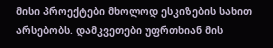მისი პროექტები მხოლოდ ესკიზების სახით არსებობს. დამკვეთები უფრთხიან მის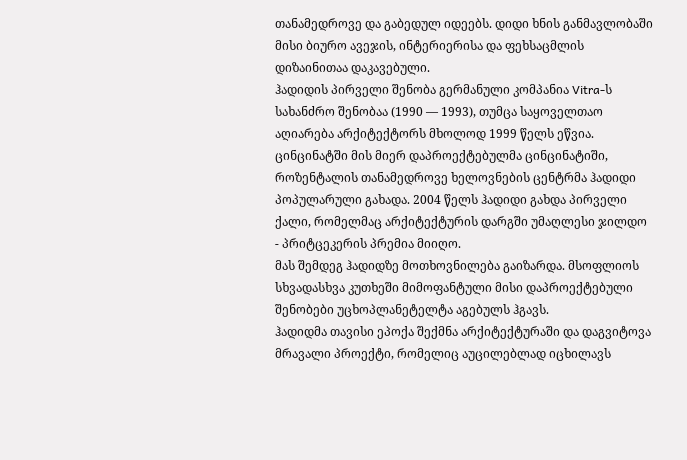თანამედროვე და გაბედულ იდეებს. დიდი ხნის განმავლობაში მისი ბიურო ავეჯის, ინტერიერისა და ფეხსაცმლის დიზაინითაა დაკავებული.
ჰადიდის პირველი შენობა გერმანული კომპანია Vitra-ს სახანძრო შენობაა (1990 — 1993), თუმცა საყოველთაო აღიარება არქიტექტორს მხოლოდ 1999 წელს ეწვია. ცინცინატში მის მიერ დაპროექტებულმა ცინცინატიში, როზენტალის თანამედროვე ხელოვნების ცენტრმა ჰადიდი პოპულარული გახადა. 2004 წელს ჰადიდი გახდა პირველი ქალი, რომელმაც არქიტექტურის დარგში უმაღლესი ჯილდო - პრიტცეკერის პრემია მიიღო.
მას შემდეგ ჰადიდზე მოთხოვნილება გაიზარდა. მსოფლიოს სხვადასხვა კუთხეში მიმოფანტული მისი დაპროექტებული შენობები უცხოპლანეტელტა აგებულს ჰგავს.
ჰადიდმა თავისი ეპოქა შექმნა არქიტექტურაში და დაგვიტოვა მრავალი პროექტი, რომელიც აუცილებლად იცხილავს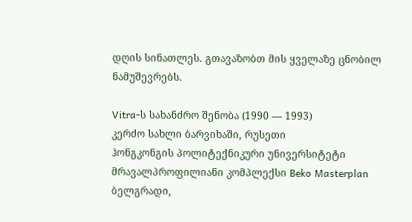დღის სინათლეს. გთავაზობთ მის ყველაზე ცნობილ ნამუშევრებს.

Vitra-ს სახანძრო შენობა (1990 — 1993)
კერძო სახლი ბარვიხაში, რუსეთი
ჰონგკონგის პოლიტექნიკური უნივერსიტეტი
მრავალპროფილიანი კომპლექსი Beko Masterplan ბელგრადი,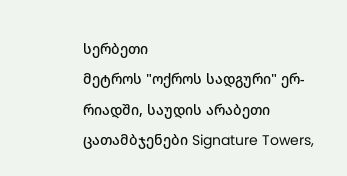სერბეთი
მეტროს "ოქროს სადგური" ერ-რიადში, საუდის არაბეთი
ცათამბჯენები Signature Towers,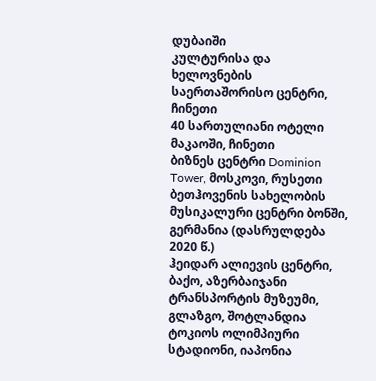დუბაიში
კულტურისა და ხელოვნების საერთაშორისო ცენტრი, ჩინეთი
40 სართულიანი ოტელი მაკაოში, ჩინეთი
ბიზნეს ცენტრი Dominion Tower, მოსკოვი, რუსეთი
ბეთჰოვენის სახელობის მუსიკალური ცენტრი ბონში, გერმანია (დასრულდება 2020 წ.)
ჰეიდარ ალიევის ცენტრი, ბაქო, აზერბაიჯანი
ტრანსპორტის მუზეუმი, გლაზგო, შოტლანდია
ტოკიოს ოლიმპიური სტადიონი, იაპონია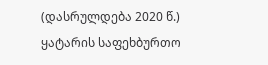(დასრულდება 2020 წ.)
ყატარის საფეხბურთო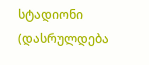სტადიონი (დასრულდება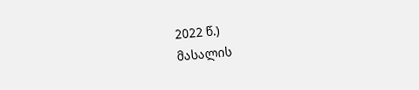2022 წ.)
მასალის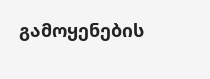გამოყენების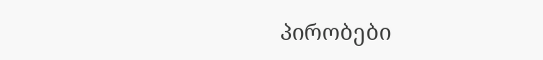პირობები